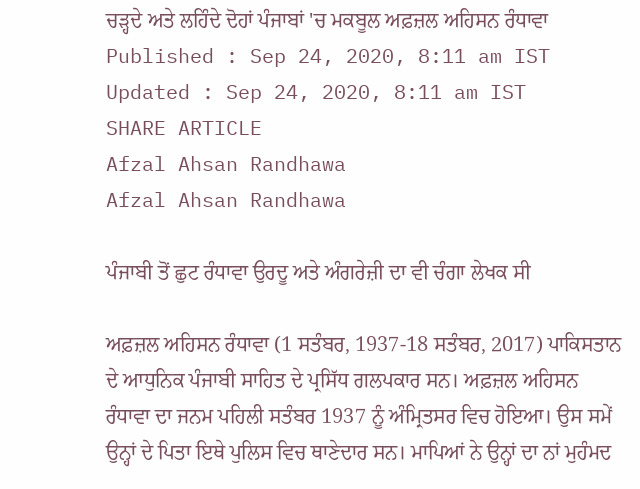ਚੜ੍ਹਦੇ ਅਤੇ ਲਹਿੰਦੇ ਦੋਹਾਂ ਪੰਜਾਬਾਂ 'ਚ ਮਕਬੂਲ ਅਫ਼ਜ਼ਲ ਅਹਿਸਨ ਰੰਧਾਵਾ
Published : Sep 24, 2020, 8:11 am IST
Updated : Sep 24, 2020, 8:11 am IST
SHARE ARTICLE
Afzal Ahsan Randhawa
Afzal Ahsan Randhawa

ਪੰਜਾਬੀ ਤੋਂ ਛੁਟ ਰੰਧਾਵਾ ਉਰਦੂ ਅਤੇ ਅੰਗਰੇਜ਼ੀ ਦਾ ਵੀ ਚੰਗਾ ਲੇਖਕ ਸੀ

ਅਫ਼ਜ਼ਲ ਅਹਿਸਨ ਰੰਧਾਵਾ (1 ਸਤੰਬਰ, 1937-18 ਸਤੰਬਰ, 2017) ਪਾਕਿਸਤਾਨ ਦੇ ਆਧੁਨਿਕ ਪੰਜਾਬੀ ਸਾਹਿਤ ਦੇ ਪ੍ਰਸਿੱਧ ਗਲਪਕਾਰ ਸਨ। ਅਫ਼ਜ਼ਲ ਅਹਿਸਨ ਰੰਧਾਵਾ ਦਾ ਜਨਮ ਪਹਿਲੀ ਸਤੰਬਰ 1937 ਨੂੰ ਅੰਮ੍ਰਿਤਸਰ ਵਿਚ ਹੋਇਆ। ਉਸ ਸਮੇਂ ਉਨ੍ਹਾਂ ਦੇ ਪਿਤਾ ਇਥੇ ਪੁਲਿਸ ਵਿਚ ਥਾਣੇਦਾਰ ਸਨ। ਮਾਪਿਆਂ ਨੇ ਉਨ੍ਹਾਂ ਦਾ ਨਾਂ ਮੁਹੰਮਦ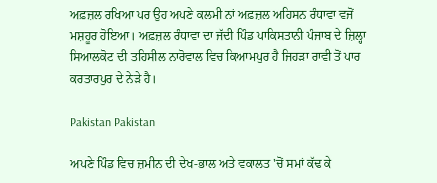ਅਫ਼ਜ਼ਲ ਰਖਿਆ ਪਰ ਉਹ ਅਪਣੇ ਕਲਮੀ ਨਾਂ ਅਫ਼ਜ਼ਲ ਅਹਿਸਨ ਰੰਧਾਵਾ ਵਜੋਂ ਮਸ਼ਹੂਰ ਹੋਇਆ। ਅਫ਼ਜ਼ਲ ਰੰਧਾਵਾ ਦਾ ਜੱਦੀ ਪਿੰਡ ਪਾਕਿਸਤਾਨੀ ਪੰਜਾਬ ਦੇ ਜ਼ਿਲ੍ਹਾ ਸਿਆਲਕੋਟ ਦੀ ਤਹਿਸੀਲ ਨਾਰੋਵਾਲ ਵਿਚ ਕਿਆਮਪੁਰ ਹੈ ਜਿਹੜਾ ਰਾਵੀ ਤੋਂ ਪਾਰ ਕਰਤਾਰਪੁਰ ਦੇ ਨੇੜੇ ਹੈ।

Pakistan Pakistan

ਅਪਣੇ ਪਿੰਡ ਵਿਚ ਜ਼ਮੀਨ ਦੀ ਦੇਖ-ਭਾਲ ਅਤੇ ਵਕਾਲਤ 'ਚੋਂ ਸਮਾਂ ਕੱਢ ਕੇ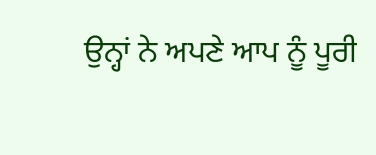ਉਨ੍ਹਾਂ ਨੇ ਅਪਣੇ ਆਪ ਨੂੰ ਪੂਰੀ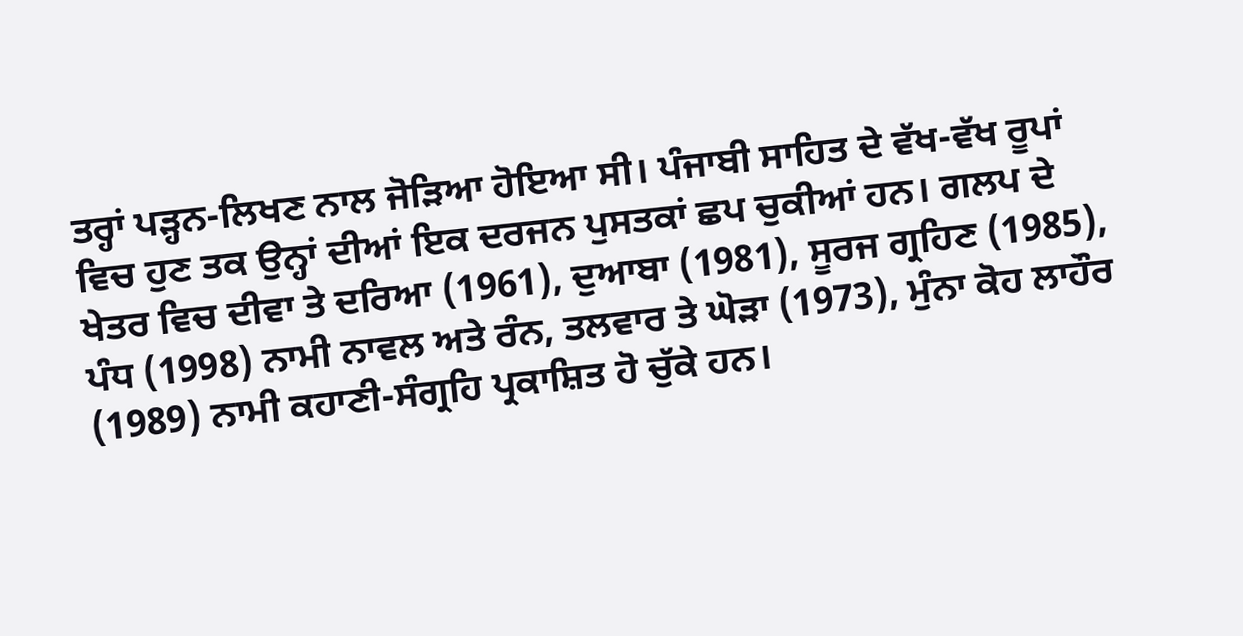ਤਰ੍ਹਾਂ ਪੜ੍ਹਨ-ਲਿਖਣ ਨਾਲ ਜੋੜਿਆ ਹੋਇਆ ਸੀ। ਪੰਜਾਬੀ ਸਾਹਿਤ ਦੇ ਵੱਖ-ਵੱਖ ਰੂਪਾਂ ਵਿਚ ਹੁਣ ਤਕ ਉਨ੍ਹਾਂ ਦੀਆਂ ਇਕ ਦਰਜਨ ਪੁਸਤਕਾਂ ਛਪ ਚੁਕੀਆਂ ਹਨ। ਗਲਪ ਦੇ ਖੇਤਰ ਵਿਚ ਦੀਵਾ ਤੇ ਦਰਿਆ (1961), ਦੁਆਬਾ (1981), ਸੂਰਜ ਗ੍ਰਹਿਣ (1985), ਪੰਧ (1998) ਨਾਮੀ ਨਾਵਲ ਅਤੇ ਰੰਨ, ਤਲਵਾਰ ਤੇ ਘੋੜਾ (1973), ਮੁੰਨਾ ਕੋਹ ਲਾਹੌਰ (1989) ਨਾਮੀ ਕਹਾਣੀ-ਸੰਗ੍ਰਹਿ ਪ੍ਰਕਾਸ਼ਿਤ ਹੋ ਚੁੱਕੇ ਹਨ।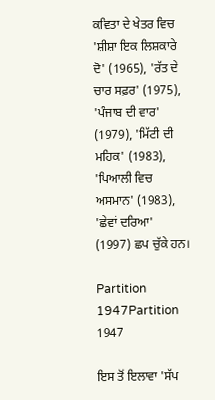ਕਵਿਤਾ ਦੇ ਖੇਤਰ ਵਿਚ 'ਸ਼ੀਸ਼ਾ ਇਕ ਲਿਸ਼ਕਾਰੇ ਦੋ' (1965), 'ਰੱਤ ਦੇ ਚਾਰ ਸਫ਼ਰ' (1975), 'ਪੰਜਾਬ ਦੀ ਵਾਰ' (1979), 'ਮਿੱਟੀ ਦੀ ਮਹਿਕ' (1983), 'ਪਿਆਲੀ ਵਿਚ ਅਸਮਾਨ' (1983), 'ਛੇਵਾਂ ਦਰਿਆ' (1997) ਛਪ ਚੁੱਕੇ ਹਨ।

Partition 1947Partition 1947

ਇਸ ਤੋਂ ਇਲਾਵਾ 'ਸੱਪ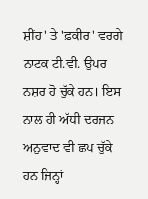ਸ਼ੀਂਹ' ਤੇ 'ਫ਼ਕੀਰ' ਵਰਗੇ ਨਾਟਕ ਟੀ.ਵੀ. ਉਪਰ ਨਸ਼ਰ ਹੋ ਚੁੱਕੇ ਹਨ। ਇਸ ਨਾਲ ਹੀ ਅੱਧੀ ਦਰਜਨ ਅਨੁਵਾਦ ਵੀ ਛਪ ਚੁੱਕੇ ਹਨ ਜਿਨ੍ਹਾਂ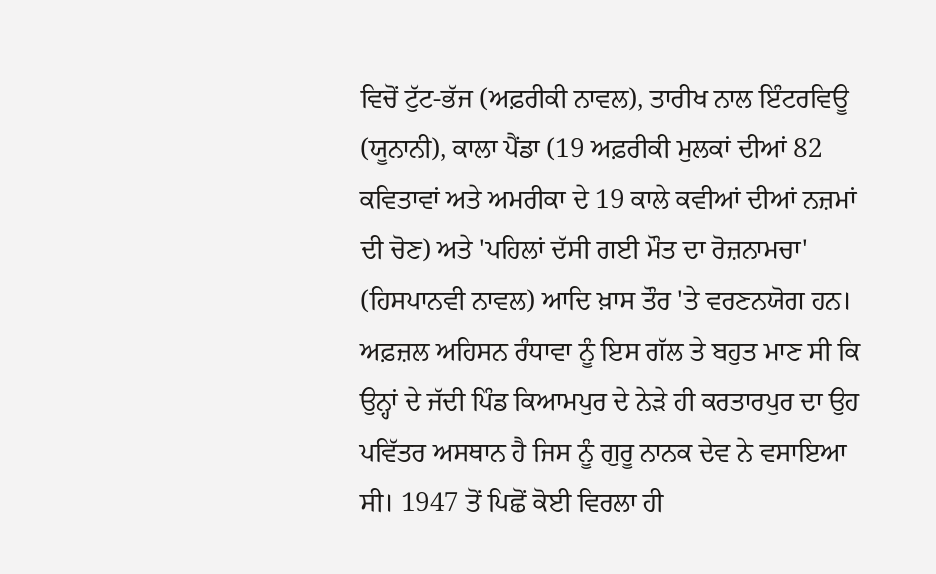ਵਿਚੋਂ ਟੁੱਟ-ਭੱਜ (ਅਫ਼ਰੀਕੀ ਨਾਵਲ), ਤਾਰੀਖ ਨਾਲ ਇੰਟਰਵਿਊ (ਯੂਨਾਨੀ), ਕਾਲਾ ਪੈਂਡਾ (19 ਅਫ਼ਰੀਕੀ ਮੁਲਕਾਂ ਦੀਆਂ 82 ਕਵਿਤਾਵਾਂ ਅਤੇ ਅਮਰੀਕਾ ਦੇ 19 ਕਾਲੇ ਕਵੀਆਂ ਦੀਆਂ ਨਜ਼ਮਾਂ ਦੀ ਚੋਣ) ਅਤੇ 'ਪਹਿਲਾਂ ਦੱਸੀ ਗਈ ਮੌਤ ਦਾ ਰੋਜ਼ਨਾਮਚਾ' (ਹਿਸਪਾਨਵੀ ਨਾਵਲ) ਆਦਿ ਖ਼ਾਸ ਤੌਰ 'ਤੇ ਵਰਣਨਯੋਗ ਹਨ।
ਅਫ਼ਜ਼ਲ ਅਹਿਸਨ ਰੰਧਾਵਾ ਨੂੰ ਇਸ ਗੱਲ ਤੇ ਬਹੁਤ ਮਾਣ ਸੀ ਕਿ ਉਨ੍ਹਾਂ ਦੇ ਜੱਦੀ ਪਿੰਡ ਕਿਆਮਪੁਰ ਦੇ ਨੇੜੇ ਹੀ ਕਰਤਾਰਪੁਰ ਦਾ ਉਹ ਪਵਿੱਤਰ ਅਸਥਾਨ ਹੈ ਜਿਸ ਨੂੰ ਗੁਰੂ ਨਾਨਕ ਦੇਵ ਨੇ ਵਸਾਇਆ ਸੀ। 1947 ਤੋਂ ਪਿਛੋਂ ਕੋਈ ਵਿਰਲਾ ਹੀ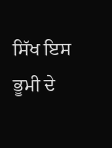ਸਿੱਖ ਇਸ ਭੂਮੀ ਦੇ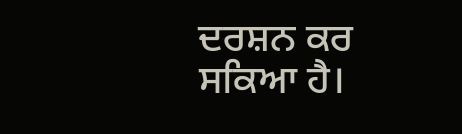ਦਰਸ਼ਨ ਕਰ ਸਕਿਆ ਹੈ।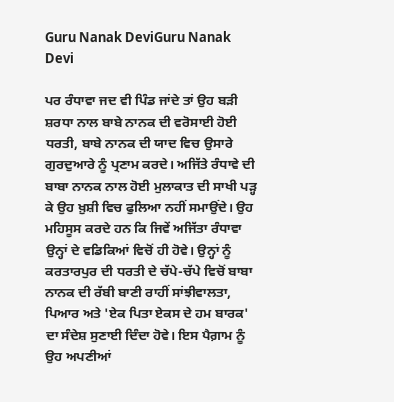Guru Nanak DeviGuru Nanak Devi

ਪਰ ਰੰਧਾਵਾ ਜਦ ਵੀ ਪਿੰਡ ਜਾਂਦੇ ਤਾਂ ਉਹ ਬੜੀ ਸ਼ਰਧਾ ਨਾਲ ਬਾਬੇ ਨਾਨਕ ਦੀ ਵਰੋਸਾਈ ਹੋਈ ਧਰਤੀ, ਬਾਬੇ ਨਾਨਕ ਦੀ ਯਾਦ ਵਿਚ ਉਸਾਰੇ ਗੁਰਦੁਆਰੇ ਨੂੰ ਪ੍ਰਣਾਮ ਕਰਦੇ। ਅਜਿੱਤੇ ਰੰਧਾਵੇ ਦੀ ਬਾਬਾ ਨਾਨਕ ਨਾਲ ਹੋਈ ਮੁਲਾਕਾਤ ਦੀ ਸਾਖੀ ਪੜ੍ਹ ਕੇ ਉਹ ਖ਼ੁਸ਼ੀ ਵਿਚ ਫੁਲਿਆ ਨਹੀਂ ਸਮਾਉਂਦੇ। ਉਹ ਮਹਿਸੂਸ ਕਰਦੇ ਹਨ ਕਿ ਜਿਵੇਂ ਅਜਿੱਤਾ ਰੰਧਾਵਾ ਉਨ੍ਹਾਂ ਦੇ ਵਡਿਕਿਆਂ ਵਿਚੋਂ ਹੀ ਹੋਵੇ। ਉਨ੍ਹਾਂ ਨੂੰ ਕਰਤਾਰਪੁਰ ਦੀ ਧਰਤੀ ਦੇ ਚੱਪੇ-ਚੱਪੇ ਵਿਚੋਂ ਬਾਬਾ ਨਾਨਕ ਦੀ ਰੱਬੀ ਬਾਣੀ ਰਾਹੀਂ ਸਾਂਝੀਵਾਲਤਾ, ਪਿਆਰ ਅਤੇ 'ਏਕ ਪਿਤਾ ਏਕਸ ਦੇ ਹਮ ਬਾਰਕ' ਦਾ ਸੰਦੇਸ਼ ਸੁਣਾਈ ਦਿੰਦਾ ਹੋਵੇ। ਇਸ ਪੈਗ਼ਾਮ ਨੂੰ ਉਹ ਅਪਣੀਆਂ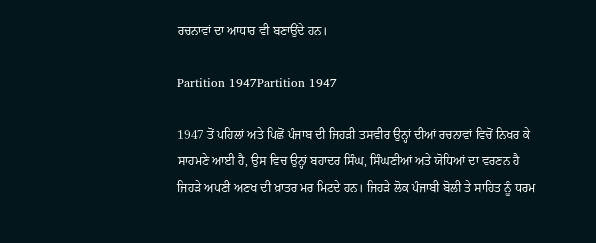ਰਚਨਾਵਾਂ ਦਾ ਆਧਾਰ ਵੀ ਬਣਾਉਂਦੇ ਹਨ।

Partition 1947Partition 1947

1947 ਤੋਂ ਪਹਿਲਾਂ ਅਤੇ ਪਿਛੋਂ ਪੰਜਾਬ ਦੀ ਜਿਹੜੀ ਤਸਵੀਰ ਉਨ੍ਹਾਂ ਦੀਆਂ ਰਚਨਾਵਾਂ ਵਿਚੋਂ ਨਿਖਰ ਕੇ ਸਾਹਮਣੇ ਆਈ ਹੈ, ਉਸ ਵਿਚ ਉਨ੍ਹਾਂ ਬਹਾਦਰ ਸਿੰਘ, ਸਿੰਘਣੀਆਂ ਅਤੇ ਯੋਧਿਆਂ ਦਾ ਵਰਣਨ ਹੈ ਜਿਹੜੇ ਅਪਣੀ ਅਣਖ ਦੀ ਖ਼ਾਤਰ ਮਰ ਮਿਟਦੇ ਹਨ। ਜਿਹੜੇ ਲੋਕ ਪੰਜਾਬੀ ਬੋਲੀ ਤੇ ਸਾਹਿਤ ਨੂੰ ਧਰਮ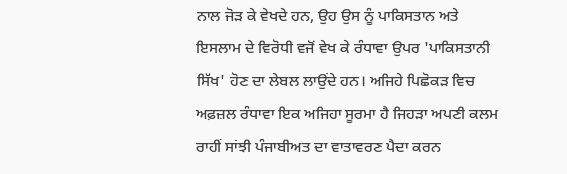ਨਾਲ ਜੋੜ ਕੇ ਵੇਖਦੇ ਹਨ, ਉਹ ਉਸ ਨੂੰ ਪਾਕਿਸਤਾਨ ਅਤੇ ਇਸਲਾਮ ਦੇ ਵਿਰੋਧੀ ਵਜੋਂ ਵੇਖ ਕੇ ਰੰਧਾਵਾ ਉਪਰ 'ਪਾਕਿਸਤਾਨੀ ਸਿੱਖ' ਹੋਣ ਦਾ ਲੇਬਲ ਲਾਉਂਦੇ ਹਨ। ਅਜਿਹੇ ਪਿਛੋਕੜ ਵਿਚ ਅਫ਼ਜ਼ਲ ਰੰਧਾਵਾ ਇਕ ਅਜਿਹਾ ਸੂਰਮਾ ਹੈ ਜਿਹੜਾ ਅਪਣੀ ਕਲਮ ਰਾਹੀਂ ਸਾਂਝੀ ਪੰਜਾਬੀਅਤ ਦਾ ਵਾਤਾਵਰਣ ਪੈਦਾ ਕਰਨ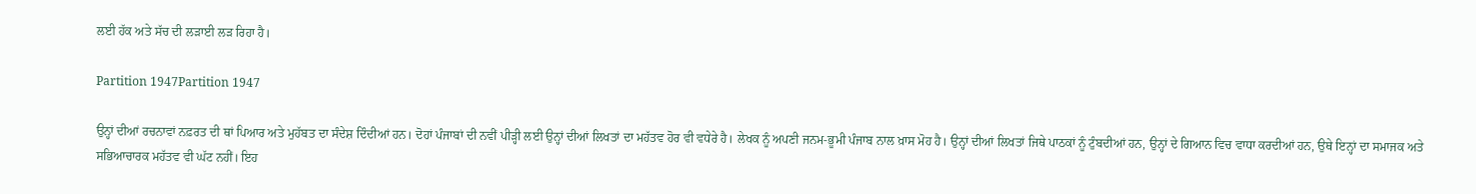ਲਈ ਹੱਕ ਅਤੇ ਸੱਚ ਦੀ ਲੜਾਈ ਲੜ ਰਿਹਾ ਹੈ।

Partition 1947Partition 1947

ਉਨ੍ਹਾਂ ਦੀਆਂ ਰਚਨਾਵਾਂ ਨਫ਼ਰਤ ਦੀ ਥਾਂ ਪਿਆਰ ਅਤੇ ਮੁਹੱਬਤ ਦਾ ਸੰਦੇਸ਼ ਦਿੰਦੀਆਂ ਹਨ। ਦੋਹਾਂ ਪੰਜਾਬਾਂ ਦੀ ਨਵੀਂ ਪੀੜ੍ਹੀ ਲਈ ਉਨ੍ਹਾਂ ਦੀਆਂ ਲਿਖਤਾਂ ਦਾ ਮਹੱਤਵ ਹੋਰ ਵੀ ਵਧੇਰੇ ਹੈ। ਲੇਖਕ ਨੂੰ ਅਪਣੀ ਜਨਮ-ਭੂਮੀ ਪੰਜਾਬ ਨਾਲ ਖ਼ਾਸ ਮੋਹ ਹੈ। ਉਨ੍ਹਾਂ ਦੀਆਂ ਲਿਖਤਾਂ ਜਿਥੇ ਪਾਠਕਾਂ ਨੂੰ ਟੁੰਬਦੀਆਂ ਹਨ, ਉਨ੍ਹਾਂ ਦੇ ਗਿਆਨ ਵਿਚ ਵਾਧਾ ਕਰਦੀਆਂ ਹਨ, ਉਥੇ ਇਨ੍ਹਾਂ ਦਾ ਸਮਾਜਕ ਅਤੇ ਸਭਿਆਚਾਰਕ ਮਹੱਤਵ ਵੀ ਘੱਟ ਨਹੀਂ। ਇਹ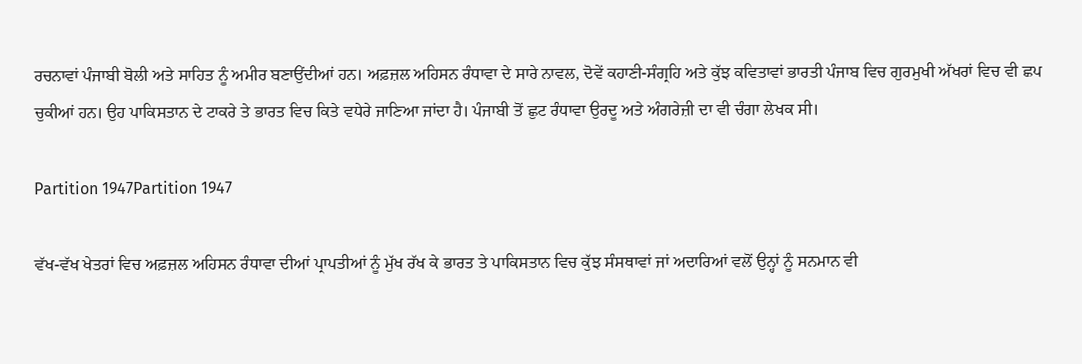ਰਚਨਾਵਾਂ ਪੰਜਾਬੀ ਬੋਲੀ ਅਤੇ ਸਾਹਿਤ ਨੂੰ ਅਮੀਰ ਬਣਾਉਂਦੀਆਂ ਹਨ। ਅਫ਼ਜ਼ਲ ਅਹਿਸਨ ਰੰਧਾਵਾ ਦੇ ਸਾਰੇ ਨਾਵਲ, ਦੋਵੇਂ ਕਹਾਣੀ-ਸੰਗ੍ਰਹਿ ਅਤੇ ਕੁੱਝ ਕਵਿਤਾਵਾਂ ਭਾਰਤੀ ਪੰਜਾਬ ਵਿਚ ਗੁਰਮੁਖੀ ਅੱਖਰਾਂ ਵਿਚ ਵੀ ਛਪ ਚੁਕੀਆਂ ਹਨ। ਉਹ ਪਾਕਿਸਤਾਨ ਦੇ ਟਾਕਰੇ ਤੇ ਭਾਰਤ ਵਿਚ ਕਿਤੇ ਵਧੇਰੇ ਜਾਣਿਆ ਜਾਂਦਾ ਹੈ। ਪੰਜਾਬੀ ਤੋਂ ਛੁਟ ਰੰਧਾਵਾ ਉਰਦੂ ਅਤੇ ਅੰਗਰੇਜ਼ੀ ਦਾ ਵੀ ਚੰਗਾ ਲੇਖਕ ਸੀ।

Partition 1947Partition 1947

ਵੱਖ-ਵੱਖ ਖੇਤਰਾਂ ਵਿਚ ਅਫ਼ਜ਼ਲ ਅਹਿਸਨ ਰੰਧਾਵਾ ਦੀਆਂ ਪ੍ਰਾਪਤੀਆਂ ਨੂੰ ਮੁੱਖ ਰੱਖ ਕੇ ਭਾਰਤ ਤੇ ਪਾਕਿਸਤਾਨ ਵਿਚ ਕੁੱਝ ਸੰਸਥਾਵਾਂ ਜਾਂ ਅਦਾਰਿਆਂ ਵਲੋਂ ਉਨ੍ਹਾਂ ਨੂੰ ਸਨਮਾਨ ਵੀ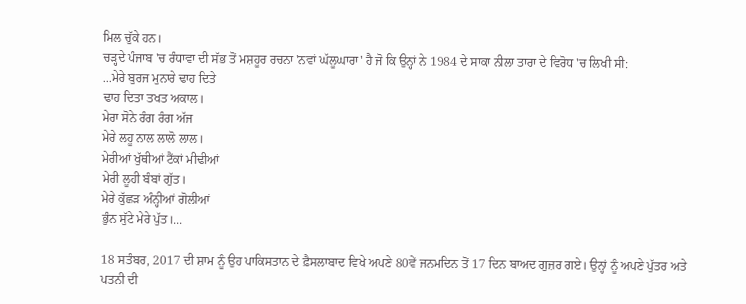ਮਿਲ ਚੁੱਕੇ ਹਨ।
ਚੜ੍ਹਦੇ ਪੰਜਾਬ 'ਚ ਰੰਧਾਵਾ ਦੀ ਸੱਭ ਤੋਂ ਮਸ਼ਹੂਰ ਰਚਨਾ 'ਨਵਾਂ ਘੱਲੂਘਾਰਾ' ਹੈ ਜੋ ਕਿ ਉਨ੍ਹਾਂ ਨੇ 1984 ਦੇ ਸਾਕਾ ਨੀਲਾ ਤਾਰਾ ਦੇ ਵਿਰੋਧ 'ਚ ਲਿਖੀ ਸੀ:
...ਮੇਰੇ ਬੁਰਜ ਮੁਨਾਰੇ ਢਾਹ ਦਿਤੇ
ਢਾਹ ਦਿਤਾ ਤਖਤ ਅਕਾਲ।
ਮੇਰਾ ਸੋਨੇ ਰੰਗ ਰੰਗ ਅੱਜ
ਮੇਰੇ ਲਹੂ ਨਾਲ ਲਾਲੋ ਲਾਲ।
ਮੇਰੀਆਂ ਖੁੱਥੀਆਂ ਟੈਂਕਾਂ ਮੀਢੀਆਂ
ਮੇਰੀ ਲੂਹੀ ਬੰਬਾਂ ਗੁੱਤ।
ਮੇਰੇ ਕੁੱਛੜ ਅੰਨ੍ਹੀਆਂ ਗੋਲੀਆਂ
ਭੁੰਨ ਸੁੱਟੇ ਮੇਰੇ ਪੁੱਤ।...

18 ਸਤੰਬਰ, 2017 ਦੀ ਸ਼ਾਮ ਨੂੰ ਉਹ ਪਾਕਿਸਤਾਨ ਦੇ ਫ਼ੈਸਲਾਬਾਦ ਵਿਖੇ ਅਪਣੇ 80ਵੇਂ ਜਨਮਦਿਨ ਤੋਂ 17 ਦਿਨ ਬਾਅਦ ਗੁਜ਼ਰ ਗਏ। ਉਨ੍ਹਾਂ ਨੂੰ ਅਪਣੇ ਪੁੱਤਰ ਅਤੇ ਪਤਨੀ ਦੀ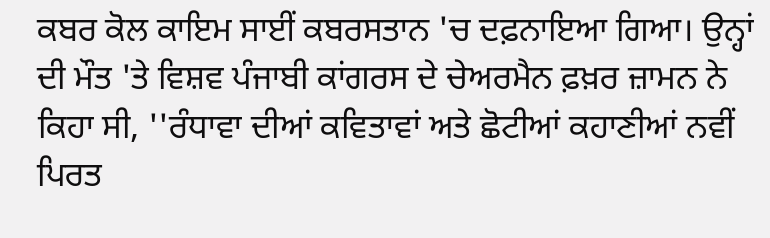ਕਬਰ ਕੋਲ ਕਾਇਮ ਸਾਈਂ ਕਬਰਸਤਾਨ 'ਚ ਦਫ਼ਨਾਇਆ ਗਿਆ। ਉਨ੍ਹਾਂ ਦੀ ਮੌਤ 'ਤੇ ਵਿਸ਼ਵ ਪੰਜਾਬੀ ਕਾਂਗਰਸ ਦੇ ਚੇਅਰਮੈਨ ਫ਼ਖ਼ਰ ਜ਼ਾਮਨ ਨੇ ਕਿਹਾ ਸੀ, ''ਰੰਧਾਵਾ ਦੀਆਂ ਕਵਿਤਾਵਾਂ ਅਤੇ ਛੋਟੀਆਂ ਕਹਾਣੀਆਂ ਨਵੀਂ ਪਿਰਤ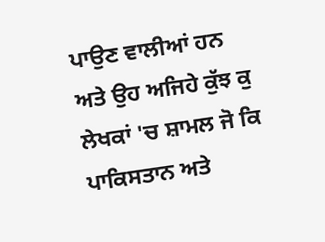ਪਾਉਣ ਵਾਲੀਆਂ ਹਨ ਅਤੇ ਉਹ ਅਜਿਹੇ ਕੁੱਝ ਕੁ ਲੇਖਕਾਂ 'ਚ ਸ਼ਾਮਲ ਜੋ ਕਿ ਪਾਕਿਸਤਾਨ ਅਤੇ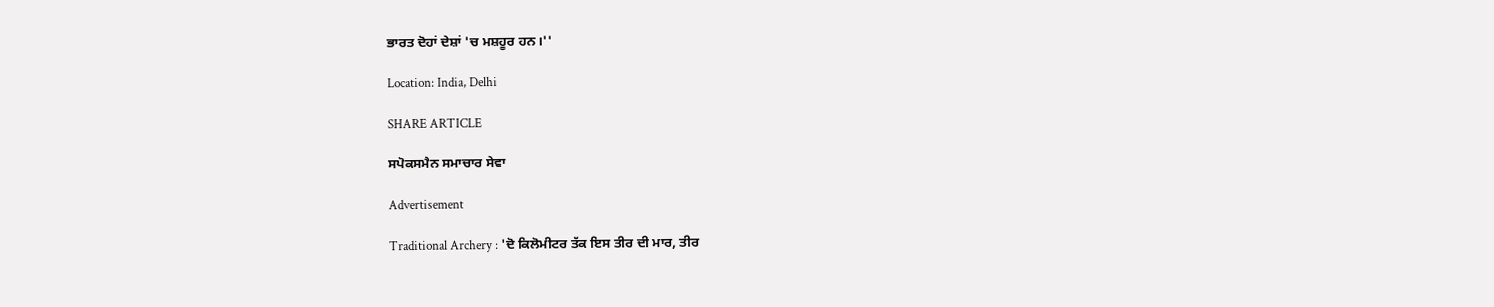ਭਾਰਤ ਦੋਹਾਂ ਦੇਸ਼ਾਂ 'ਚ ਮਸ਼ਹੂਰ ਹਨ।''

Location: India, Delhi

SHARE ARTICLE

ਸਪੋਕਸਮੈਨ ਸਮਾਚਾਰ ਸੇਵਾ

Advertisement

Traditional Archery : 'ਦੋ ਕਿਲੋਮੀਟਰ ਤੱਕ ਇਸ ਤੀਰ ਦੀ ਮਾਰ, ਤੀਰ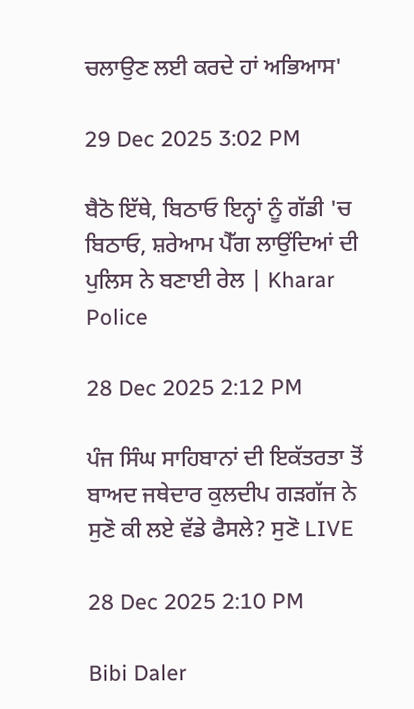ਚਲਾਉਣ ਲਈ ਕਰਦੇ ਹਾਂ ਅਭਿਆਸ'

29 Dec 2025 3:02 PM

ਬੈਠੋ ਇੱਥੇ, ਬਿਠਾਓ ਇਨ੍ਹਾਂ ਨੂੰ ਗੱਡੀ 'ਚ ਬਿਠਾਓ, ਸ਼ਰੇਆਮ ਪੈੱਗ ਲਾਉਂਦਿਆਂ ਦੀ ਪੁਲਿਸ ਨੇ ਬਣਾਈ ਰੇਲ | Kharar Police

28 Dec 2025 2:12 PM

ਪੰਜ ਸਿੰਘ ਸਾਹਿਬਾਨਾਂ ਦੀ ਇਕੱਤਰਤਾ ਤੋਂ ਬਾਅਦ ਜਥੇਦਾਰ ਕੁਲਦੀਪ ਗੜਗੱਜ ਨੇ ਸੁਣੋ ਕੀ ਲਏ ਵੱਡੇ ਫੈਸਲੇ? ਸੁਣੋ LIVE

28 Dec 2025 2:10 PM

Bibi Daler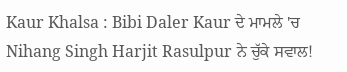Kaur Khalsa : Bibi Daler Kaur ਦੇ ਮਾਮਲੇ 'ਚ Nihang Singh Harjit Rasulpur ਨੇ ਚੁੱਕੇ ਸਵਾਲ!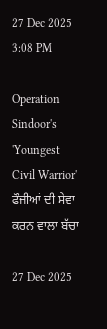27 Dec 2025 3:08 PM

Operation Sindoor's 'Youngest Civil Warrior' ਫੌਜੀਆਂ ਦੀ ਸੇਵਾ ਕਰਨ ਵਾਲਾ ਬੱਚਾ

27 Dec 2025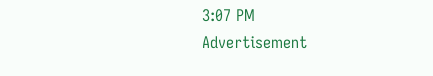3:07 PM
Advertisement